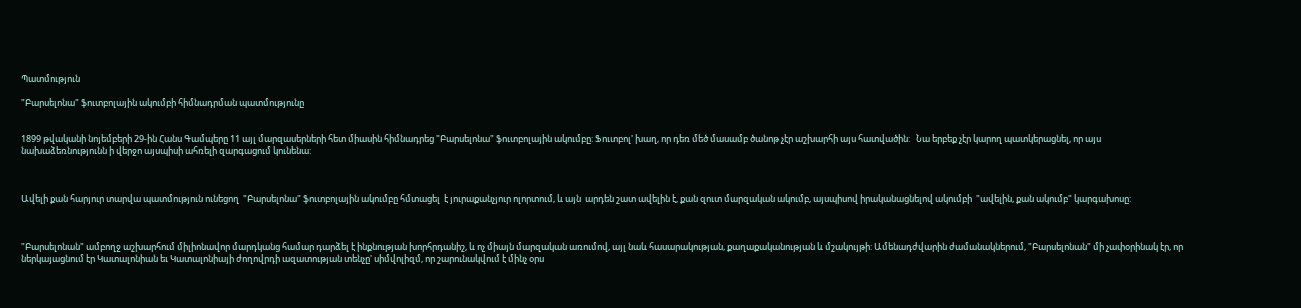Պատմություն

"Բարսելոնա" ֆուտբոլային ակումբի հիմնադրման պատմությունը


1899 թվականի նոյեմբերի 29-ին Հանս Գամպերը 11 այլ մարզասերների հետ միասին հիմնադրեց "Բարսելոնա" ֆուտբոլային ակումբը: Ֆուտբոլ' խաղ, որ դեռ մեծ մասամբ ծանոթ չէր աշխարհի այս հատվածին:   Նա երբեք չէր կարող պատկերացնել, որ այս նախաձեռնությունն ի վերջո այսպիսի ահռելի զարգացում կունենա:



Ավելի քան հարյուր տարվա պատմություն ունեցող  "Բարսելոնա" ֆուտբոլային ակումբը հմտացել  է յուրաքանչյուր ոլորտում, և այն  արդեն շատ ավելին է, քան զուտ մարզական ակումբ, այսպիսով իրականացնելով ակումբի  "ավելին, քան ակումբ" կարգախոսը:



"Բարսելոնան" ամբողջ աշխարհում միլիոնավոր մարդկանց համար դարձել է ինքնության խորհրդանիշ, և ոչ միայն մարզական առումով, այլ նաև հասարակության, քաղաքականության և մշակույթի: Ամենադժվարին ժամանակներում, "Բարսելոնան" մի չափօրինակ էր, որ ներկայացնում էր Կատալոնիան եւ Կատալոնիայի ժողովրդի ազատության տենչը' սիմվոլիզմ, որ շարունակվում է մինչ օրս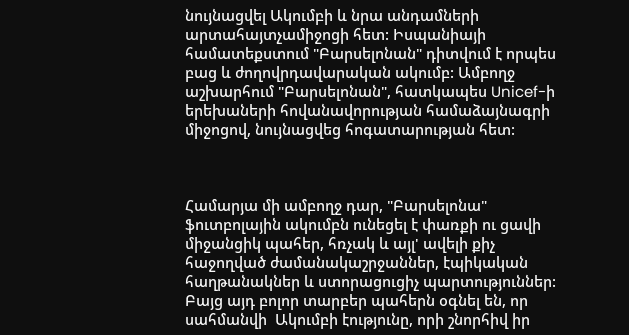նույնացվել Ակումբի և նրա անդամների արտահայտչամիջոցի հետ: Իսպանիայի համատեքստում "Բարսելոնան" դիտվում է որպես բաց և ժողովրդավարական ակումբ: Ամբողջ աշխարհում "Բարսելոնան", հատկապես Unicef-ի երեխաների հովանավորության համաձայնագրի միջոցով, նույնացվեց հոգատարության հետ:



Համարյա մի ամբողջ դար, "Բարսելոնա" ֆուտբոլային ակումբն ունեցել է փառքի ու ցավի միջանցիկ պահեր, հռչակ և այլ' ավելի քիչ հաջողված ժամանակաշրջաններ, էպիկական հաղթանակներ և ստորացուցիչ պարտություններ: Բայց այդ բոլոր տարբեր պահերն օգնել են, որ սահմանվի  Ակումբի էությունը, որի շնորհիվ իր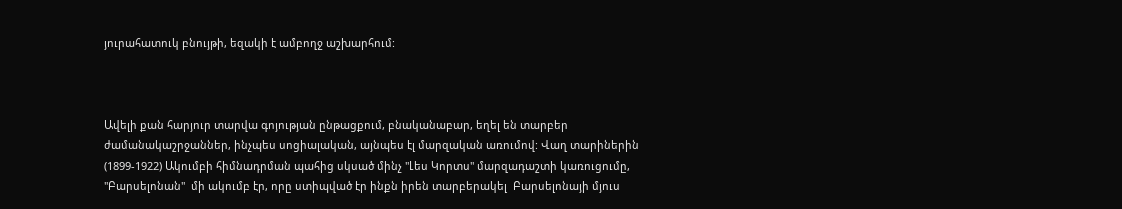յուրահատուկ բնույթի, եզակի է ամբողջ աշխարհում:



Ավելի քան հարյուր տարվա գոյության ընթացքում, բնականաբար, եղել են տարբեր ժամանակաշրջաններ, ինչպես սոցիալական, այնպես էլ մարզական առումով: Վաղ տարիներին (1899-1922) Ակումբի հիմնադրման պահից սկսած մինչ "Լես Կորտս" մարզադաշտի կառուցումը, "Բարսելոնան"  մի ակումբ էր, որը ստիպված էր ինքն իրեն տարբերակել  Բարսելոնայի մյուս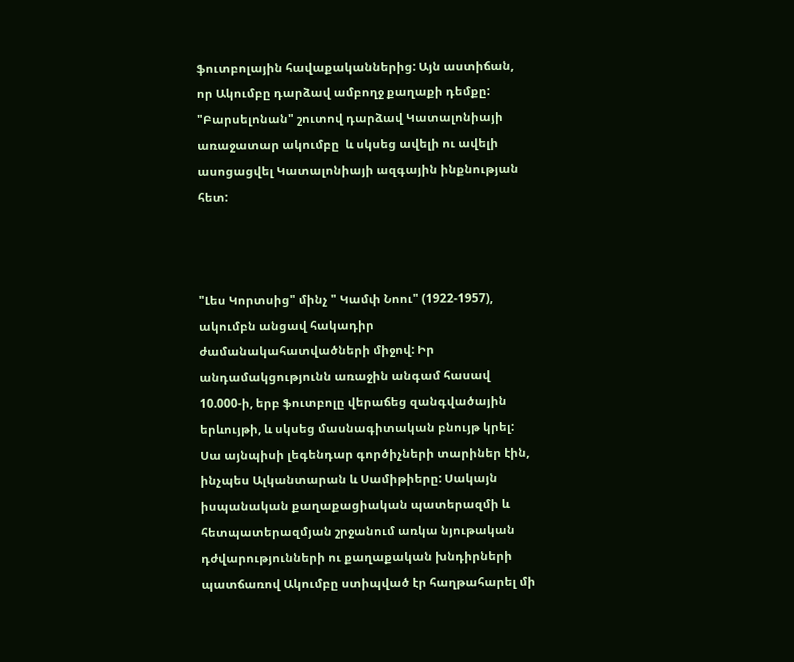ֆուտբոլային հավաքականներից: Այն աստիճան, որ Ակումբը դարձավ ամբողջ քաղաքի դեմքը: "Բարսելոնան" շուտով դարձավ Կատալոնիայի առաջատար ակումբը  և սկսեց ավելի ու ավելի ասոցացվել Կատալոնիայի ազգային ինքնության հետ:



"Լես Կորտսից" մինչ " Կամփ Նոու" (1922-1957), ակումբն անցավ հակադիր ժամանակահատվածների միջով: Իր անդամակցությունն առաջին անգամ հասավ 10.000-ի, երբ ֆուտբոլը վերաճեց զանգվածային երևույթի, և սկսեց մասնագիտական բնույթ կրել: Սա այնպիսի լեգենդար գործիչների տարիներ էին,  ինչպես Ալկանտարան և Սամիթիերը: Սակայն իսպանական քաղաքացիական պատերազմի և հետպատերազմյան շրջանում առկա նյութական դժվարությունների ու քաղաքական խնդիրների պատճառով Ակումբը ստիպված էր հաղթահարել մի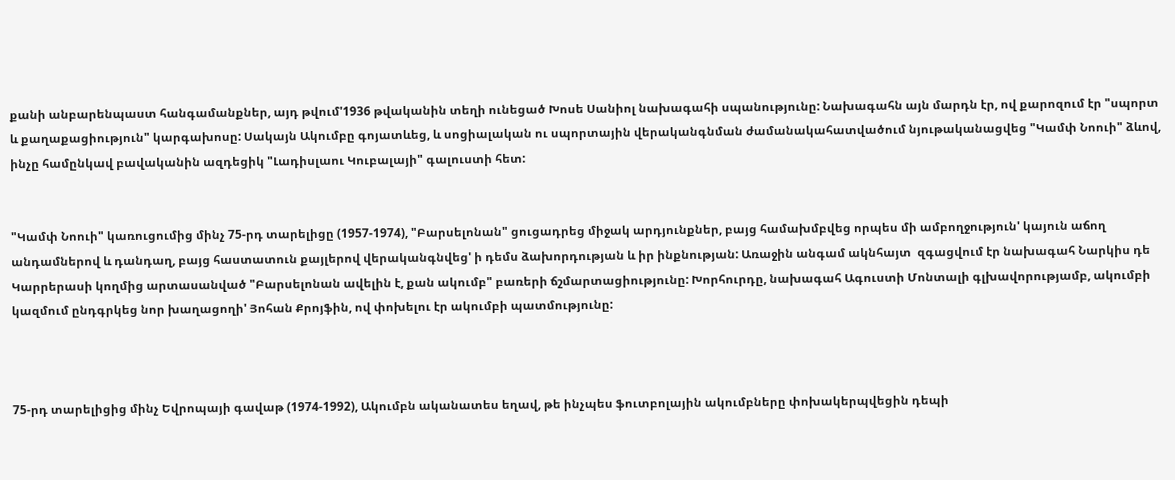քանի անբարենպաստ հանգամանքներ, այդ թվում'1936 թվականին տեղի ունեցած Խոսե Սանիոլ նախագահի սպանությունը: Նախագահն այն մարդն էր, ով քարոզում էր "սպորտ և քաղաքացիություն" կարգախոսը: Սակայն Ակումբը գոյատևեց, և սոցիալական ու սպորտային վերականգնման ժամանակահատվածում նյութականացվեց "Կամփ Նոուի" ձևով, ինչը համընկավ բավականին ազդեցիկ "Լադիսլաու Կուբալայի" գալուստի հետ:


"Կամփ Նոուի" կառուցումից մինչ 75-րդ տարելիցը (1957-1974), "Բարսելոնան" ցուցադրեց միջակ արդյունքներ, բայց համախմբվեց որպես մի ամբողջություն' կայուն աճող անդամներով և դանդաղ, բայց հաստատուն քայլերով վերականգնվեց' ի դեմս ձախորդության և իր ինքնության: Առաջին անգամ ակնհայտ  զգացվում էր նախագահ Նարկիս դե Կարրերասի կողմից արտասանված "Բարսելոնան ավելին է, քան ակումբ" բառերի ճշմարտացիությունը: Խորհուրդը, նախագահ Ագուստի Մոնտալի գլխավորությամբ, ակումբի կազմում ընդգրկեց նոր խաղացողի' Յոհան Քրոյֆին, ով փոխելու էր ակումբի պատմությունը:



75-րդ տարելիցից մինչ Եվրոպայի գավաթ (1974-1992), Ակումբն ականատես եղավ, թե ինչպես ֆուտբոլային ակումբները փոխակերպվեցին դեպի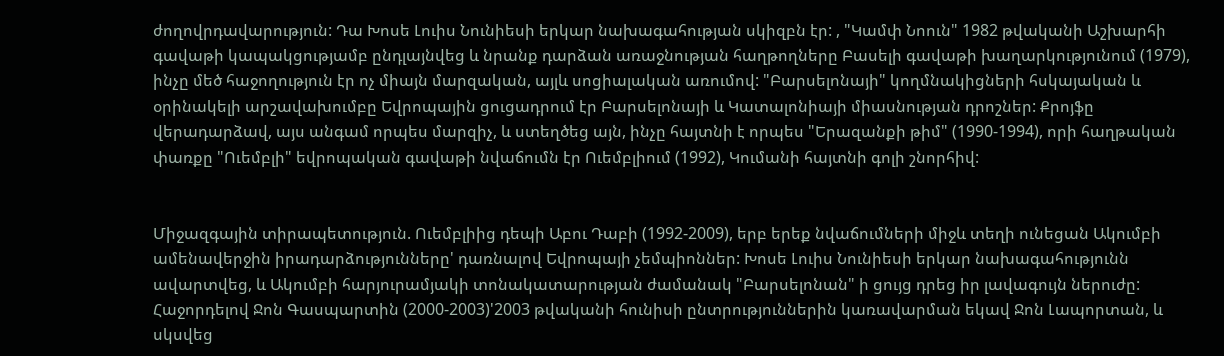ժողովրդավարություն: Դա Խոսե Լուիս Նունիեսի երկար նախագահության սկիզբն էր: , "Կամփ Նոուն" 1982 թվականի Աշխարհի գավաթի կապակցությամբ ընդլայնվեց և նրանք դարձան առաջնության հաղթողները Բասելի գավաթի խաղարկությունում (1979), ինչը մեծ հաջողություն էր ոչ միայն մարզական, այլև սոցիալական առումով: "Բարսելոնայի" կողմնակիցների հսկայական և օրինակելի արշավախումբը Եվրոպային ցուցադրում էր Բարսելոնայի և Կատալոնիայի միասնության դրոշներ: Քրոյֆը վերադարձավ, այս անգամ որպես մարզիչ, և ստեղծեց այն, ինչը հայտնի է որպես "Երազանքի թիմ" (1990-1994), որի հաղթական փառքը "Ուեմբլի" եվրոպական գավաթի նվաճումն էր Ուեմբլիում (1992), Կումանի հայտնի գոլի շնորհիվ:


Միջազգային տիրապետություն. Ուեմբլիից դեպի Աբու Դաբի (1992-2009), երբ երեք նվաճումների միջև տեղի ունեցան Ակումբի ամենավերջին իրադարձությունները' դառնալով Եվրոպայի չեմպիոններ: Խոսե Լուիս Նունիեսի երկար նախագահությունն ավարտվեց, և Ակումբի հարյուրամյակի տոնակատարության ժամանակ "Բարսելոնան" ի ցույց դրեց իր լավագույն ներուժը: Հաջորդելով Ջոն Գասպարտին (2000-2003)'2003 թվականի հունիսի ընտրություններին կառավարման եկավ Ջոն Լապորտան, և սկսվեց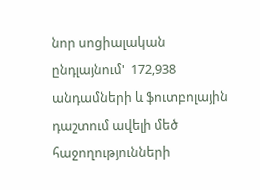նոր սոցիալական ընդլայնում'  172,938 անդամների և ֆուտբոլային դաշտում ավելի մեծ հաջողությունների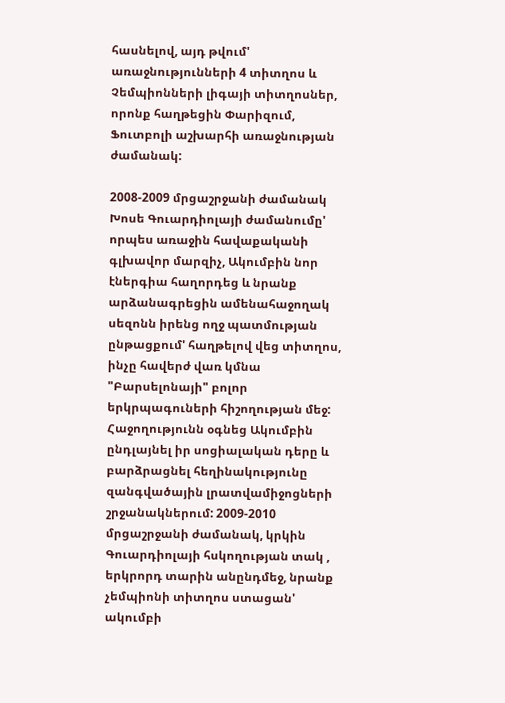հասնելով, այդ թվում' առաջնությունների 4 տիտղոս և Չեմպիոնների լիգայի տիտղոսներ, որոնք հաղթեցին Փարիզում, Ֆուտբոլի աշխարհի առաջնության ժամանակ:

2008-2009 մրցաշրջանի ժամանակ Խոսե Գուարդիոլայի ժամանումը' որպես առաջին հավաքականի գլխավոր մարզիչ, Ակումբին նոր էներգիա հաղորդեց և նրանք արձանագրեցին ամենահաջողակ սեզոնն իրենց ողջ պատմության ընթացքում' հաղթելով վեց տիտղոս, ինչը հավերժ վառ կմնա "Բարսելոնայի" բոլոր երկրպագուների հիշողության մեջ: Հաջողությունն օգնեց Ակումբին ընդլայնել իր սոցիալական դերը և բարձրացնել հեղինակությունը զանգվածային լրատվամիջոցների շրջանակներում: 2009-2010 մրցաշրջանի ժամանակ, կրկին Գուարդիոլայի հսկողության տակ , երկրորդ տարին անընդմեջ, նրանք չեմպիոնի տիտղոս ստացան' ակումբի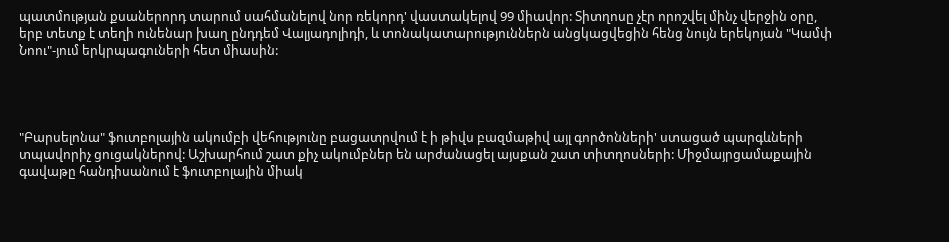պատմության քսաներորդ տարում սահմանելով նոր ռեկորդ' վաստակելով 99 միավոր: Տիտղոսը չէր որոշվել մինչ վերջին օրը, երբ տետք է տեղի ունենար խաղ ընդդեմ Վալյադոլիդի, և տոնակատարություններն անցկացվեցին հենց նույն երեկոյան "Կամփ Նոու"-յում երկրպագուների հետ միասին:




"Բարսելոնա" ֆուտբոլային ակումբի վեհությունը բացատրվում է ի թիվս բազմաթիվ այլ գործոնների' ստացած պարգևների տպավորիչ ցուցակներով: Աշխարհում շատ քիչ ակումբներ են արժանացել այսքան շատ տիտղոսների: Միջմայրցամաքային գավաթը հանդիսանում է ֆուտբոլային միակ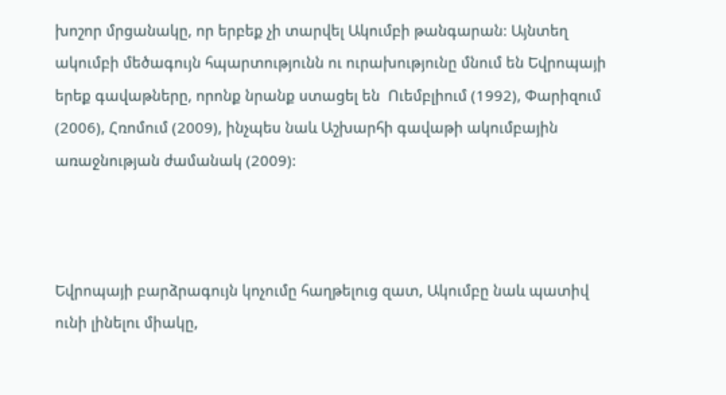խոշոր մրցանակը, որ երբեք չի տարվել Ակումբի թանգարան: Այնտեղ ակումբի մեծագույն հպարտությունն ու ուրախությունը մնում են Եվրոպայի երեք գավաթները, որոնք նրանք ստացել են  Ուեմբլիում (1992), Փարիզում (2006), Հռոմում (2009), ինչպես նաև Աշխարհի գավաթի ակումբային առաջնության ժամանակ (2009):



Եվրոպայի բարձրագույն կոչումը հաղթելուց զատ, Ակումբը նաև պատիվ ունի լինելու միակը,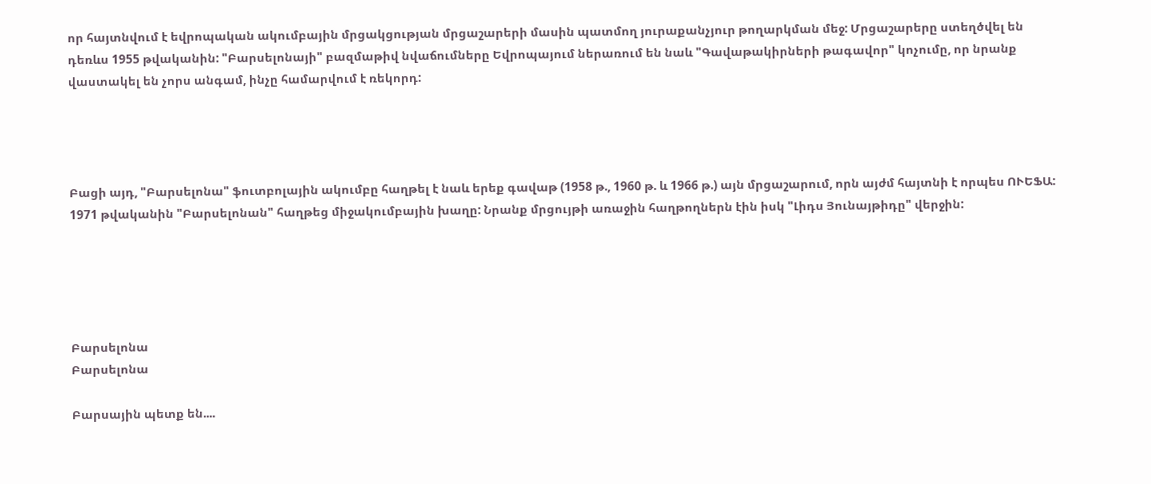որ հայտնվում է եվրոպական ակումբային մրցակցության մրցաշարերի մասին պատմող յուրաքանչյուր թողարկման մեջ: Մրցաշարերը ստեղծվել են դեռևս 1955 թվականին: "Բարսելոնայի" բազմաթիվ նվաճումները Եվրոպայում ներառում են նաև "Գավաթակիրների թագավոր" կոչումը, որ նրանք վաստակել են չորս անգամ, ինչը համարվում է ռեկորդ:




Բացի այդ, "Բարսելոնա" ֆուտբոլային ակումբը հաղթել է նաև երեք գավաթ (1958 թ., 1960 թ. և 1966 թ.) այն մրցաշարում, որն այժմ հայտնի է որպես ՈՒԵՖԱ: 1971 թվականին "Բարսելոնան" հաղթեց միջակումբային խաղը: Նրանք մրցույթի առաջին հաղթողներն էին իսկ "Լիդս Յունայթիդը" վերջին:





Բարսելոնա
Բարսելոնա

Բարսային պետք են....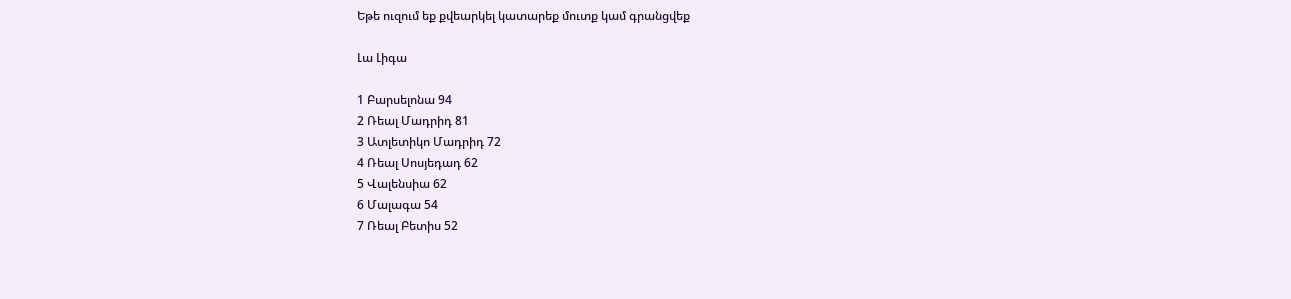Եթե ուզում եք քվեարկել կատարեք մուտք կամ գրանցվեք

Լա Լիգա

1 Բարսելոնա 94
2 Ռեալ Մադրիդ 81
3 Ատլետիկո Մադրիդ 72
4 Ռեալ Սոսյեդադ 62
5 Վալենսիա 62
6 Մալագա 54
7 Ռեալ Բետիս 52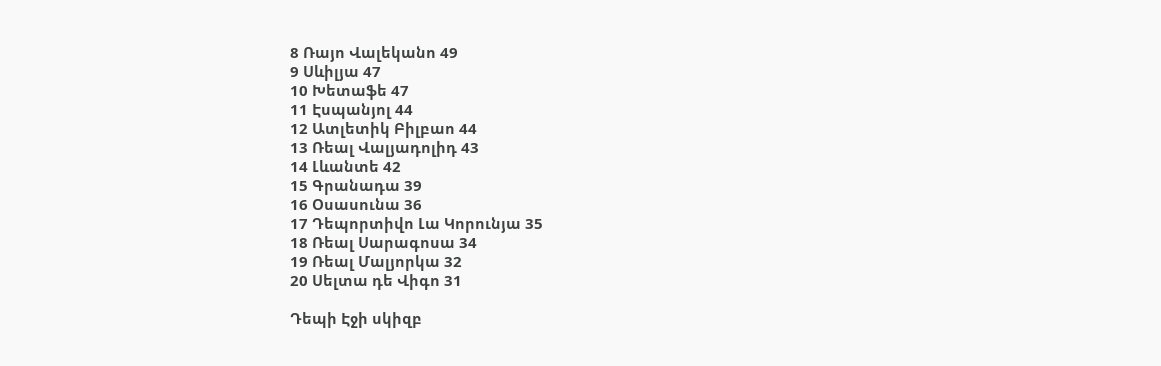8 Ռայո Վալեկանո 49
9 Սևիլյա 47
10 Խետաֆե 47
11 Էսպանյոլ 44
12 Ատլետիկ Բիլբաո 44
13 Ռեալ Վալյադոլիդ 43
14 Լևանտե 42
15 Գրանադա 39
16 Օսասունա 36
17 Դեպորտիվո Լա Կորունյա 35
18 Ռեալ Սարագոսա 34
19 Ռեալ Մալյորկա 32
20 Սելտա դե Վիգո 31

Դեպի Էջի սկիզբ